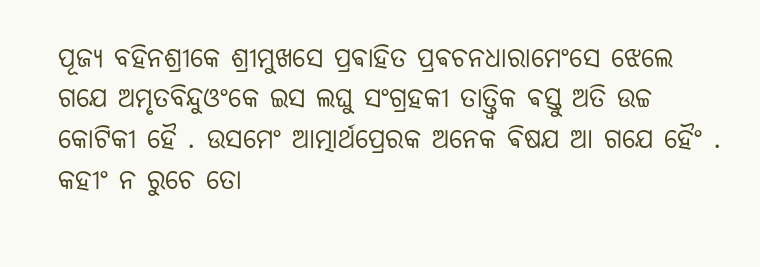ପୂଜ୍ଯ ବହିନଶ୍ରୀକେ ଶ୍ରୀମୁଖସେ ପ୍ରଵାହିତ ପ୍ରଵଚନଧାରାମେଂସେ ଝେଲେ ଗଯେ ଅମୃତବିନ୍ଦୁଓଂକେ ଇସ ଲଘୁ ସଂଗ୍ରହକୀ ତାତ୍ତ୍ଵିକ ଵସ୍ତୁ ଅତି ଉଚ୍ଚ କୋଟିକୀ ହୈ . ଉସମେଂ ଆତ୍ମାର୍ଥପ୍ରେରକ ଅନେକ ଵିଷଯ ଆ ଗଯେ ହୈଂ . କହୀଂ ନ ରୁଚେ ତୋ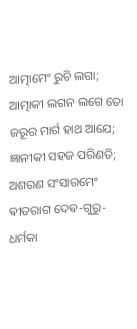ଆତ୍ମାମେଂ ରୁଚି ଲଗା; ଆତ୍ମାକୀ ଲଗନ ଲଗେ ତୋ ଜରୂର ମାର୍ଗ ହାଥ ଆଯେ; ଜ୍ଞାନୀକୀ ସହଜ ପରିଣତି; ଅଶରଣ ସଂସାରମେଂ ଵୀତରାଗ ଦେଵ-ଗୁରୁ-ଧର୍ମକା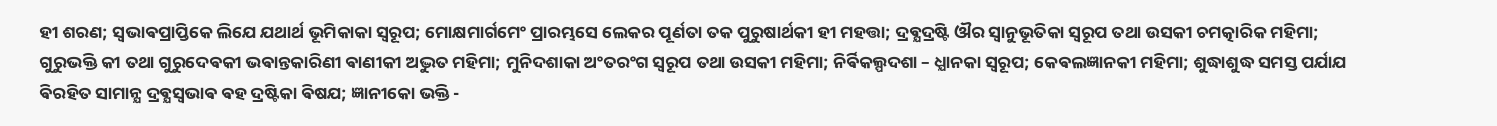ହୀ ଶରଣ; ସ୍ଵଭାଵପ୍ରାପ୍ତିକେ ଲିଯେ ଯଥାର୍ଥ ଭୂମିକାକା ସ୍ଵରୂପ; ମୋକ୍ଷମାର୍ଗମେଂ ପ୍ରାରମ୍ଭସେ ଲେକର ପୂର୍ଣତା ତକ ପୁରୁଷାର୍ଥକୀ ହୀ ମହତ୍ତା; ଦ୍ରଵ୍ଯଦ୍ରଷ୍ଟି ଔର ସ୍ଵାନୁଭୂତିକା ସ୍ଵରୂପ ତଥା ଉସକୀ ଚମତ୍କାରିକ ମହିମା; ଗୁରୁଭକ୍ତି କୀ ତଥା ଗୁରୁଦେଵକୀ ଭଵାନ୍ତକାରିଣୀ ଵାଣୀକୀ ଅଦ୍ଭୁତ ମହିମା; ମୁନିଦଶାକା ଅଂତରଂଗ ସ୍ଵରୂପ ତଥା ଉସକୀ ମହିମା; ନିର୍ଵିକଲ୍ପଦଶା – ଧ୍ଯାନକା ସ୍ଵରୂପ; କେଵଲଜ୍ଞାନକୀ ମହିମା; ଶୁଦ୍ଧାଶୁଦ୍ଧ ସମସ୍ତ ପର୍ଯାଯ ଵିରହିତ ସାମାନ୍ଯ ଦ୍ରଵ୍ଯସ୍ଵଭାଵ ଵହ ଦ୍ରଷ୍ଟିକା ଵିଷଯ; ଜ୍ଞାନୀକୋ ଭକ୍ତି -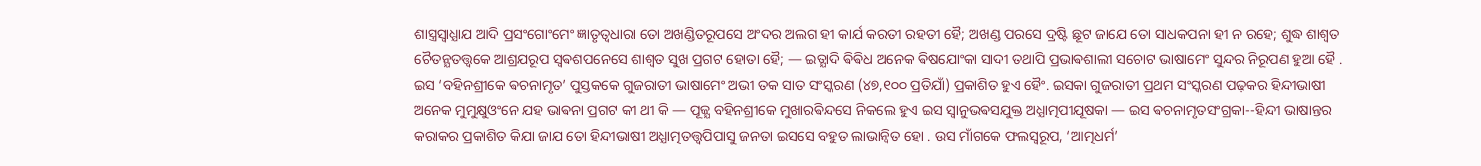ଶାସ୍ତ୍ରସ୍ଵାଧ୍ଯାଯ ଆଦି ପ୍ରସଂଗୋଂମେଂ ଜ୍ଞାତୃତ୍ଵଧାରା ତୋ ଅଖଣ୍ଡିତରୂପସେ ଅଂଦର ଅଲଗ ହୀ କାର୍ଯ କରତୀ ରହତୀ ହୈ; ଅଖଣ୍ଡ ପରସେ ଦ୍ରଷ୍ଟି ଛୂଟ ଜାଯେ ତୋ ସାଧକପନା ହୀ ନ ରହେ; ଶୁଦ୍ଧ ଶାଶ୍ଵତ ଚୈତନ୍ଯତତ୍ତ୍ଵକେ ଆଶ୍ରଯରୂପ ସ୍ଵଵଶପନେସେ ଶାଶ୍ଵତ ସୁଖ ପ୍ରଗଟ ହୋତା ହୈ; — ଇତ୍ଯାଦି ଵିଵିଧ ଅନେକ ଵିଷଯୋଂକା ସାଦୀ ତଥାପି ପ୍ରଭାଵଶାଲୀ ସଚୋଟ ଭାଷାମେଂ ସୁନ୍ଦର ନିରୂପଣ ହୁଆ ହୈ .
ଇସ ‘ବହିନଶ୍ରୀକେ ଵଚନାମୃତ’ ପୁସ୍ତକକେ ଗୁଜରାତୀ ଭାଷାମେଂ ଅଭୀ ତକ ସାତ ସଂସ୍କରଣ (୪୭,୧୦୦ ପ୍ରତିଯାଁ) ପ୍ରକାଶିତ ହୁଏ ହୈଂ. ଇସକା ଗୁଜରାତୀ ପ୍ରଥମ ସଂସ୍କରଣ ପଢ଼କର ହିନ୍ଦୀଭାଷୀ ଅନେକ ମୁମୁକ୍ଷୁଓଂନେ ଯହ ଭାଵନା ପ୍ରଗଟ କୀ ଥୀ କି — ପୂଜ୍ଯ ବହିନଶ୍ରୀକେ ମୁଖାରଵିନ୍ଦସେ ନିକଲେ ହୁଏ ଇସ ସ୍ଵାନୁଭଵସଯୁକ୍ତ ଅଧ୍ଯାତ୍ମପୀଯୂଷକା — ଇସ ଵଚନାମୃତସଂଗ୍ରକା--ହିନ୍ଦୀ ଭାଷାନ୍ତର କରାକର ପ୍ରକାଶିତ କିଯା ଜାଯ ତୋ ହିନ୍ଦୀଭାଷୀ ଅଧ୍ଯାତ୍ମତତ୍ତ୍ଵପିପାସୁ ଜନତା ଇସସେ ବହୁତ ଲାଭାନ୍ଵିତ ହୋ . ଉସ ମାଁଗକେ ଫଲସ୍ଵରୂପ, ‘ଆତ୍ମଧର୍ମ’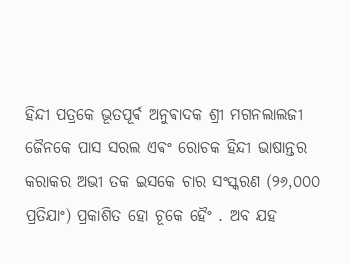ହିନ୍ଦୀ ପତ୍ରକେ ଭୂତପୂର୍ଵ ଅନୁଵାଦକ ଶ୍ରୀ ମଗନଲାଲଜୀ ଜୈନକେ ପାସ ସରଲ ଏଵଂ ରୋଚକ ହିନ୍ଦୀ ଭାଷାନ୍ତର କରାକର ଅଭୀ ତକ ଇସକେ ଚାର ସଂସ୍କରଣ (୨୬,୦୦୦ ପ୍ରତିଯାଂ) ପ୍ରକାଶିତ ହୋ ଚୂକେ ହୈଂ . ଅବ ଯହ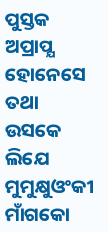ପୁସ୍ତକ ଅପ୍ରାପ୍ଯ ହୋନେସେ ତଥା ଉସକେ ଲିଯେ ମୁମୁକ୍ଷୁଓଂକୀ ମାଁଗକୋ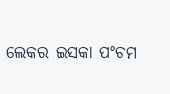ଲେକର ଇସକା ପଂଚମ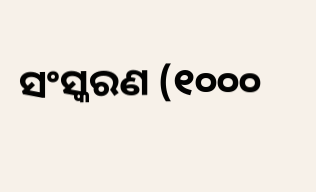ସଂସ୍କରଣ (୧୦୦୦